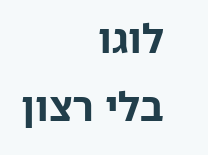לוגו
בלי רצון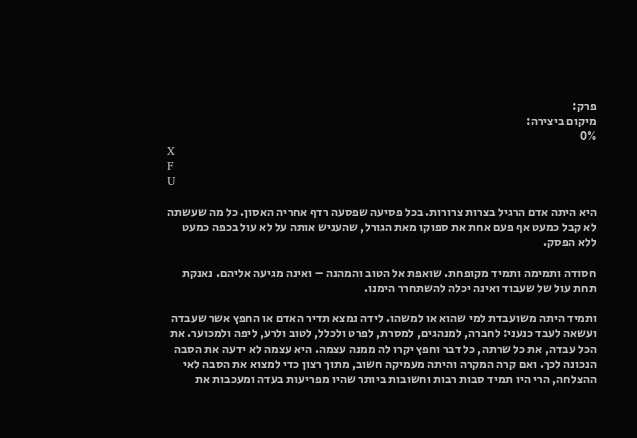פרק:
מיקום ביצירה:
0%
X
F
U

היא היתה אדם הרגיל בצרות צרורות. בכל פסיעה שפסעה רדף אחריה האסון. כל מה שעשתה לא קבל כמעט אף פעם אחת את ספוקו מאת הגורל, שהעניש אותה על לא עול בכפה כמעט ללא הפסק.

חסודה ותמימה ותמיד מקופחת. שואפת אל הטוב והמהנה – ואינה מגיעה אליהם. נאנקת תחת עול של שעבוד ואינה יכלה להשתחרר הימנו.

ותמיד היתה משועבדת למי שהוא או למשהו. לידה נמצא תדיר האדם או החפץ אשר שעבדה ועשאה לעבד כנעני: לחברה, למנהגים, למסרת, לפרט ולכלל, לטוב ולרע, ליפה ולמכוער. את הכל עבדה, את כל שרתה, כל דבר וחפץ יקרו לה ממנה עצמה. היא עצמה לא ידעה את הסבה הנכונה לכך. ואם קרה המקרה והיתה מעמיקה חשוב, מתוך רצון כדי למצוא את הסבה לאי ההצלחה, הרי היו תמיד סבות רבות וחשובות ביותר שהיו מפריעות בעדה ומעכבות את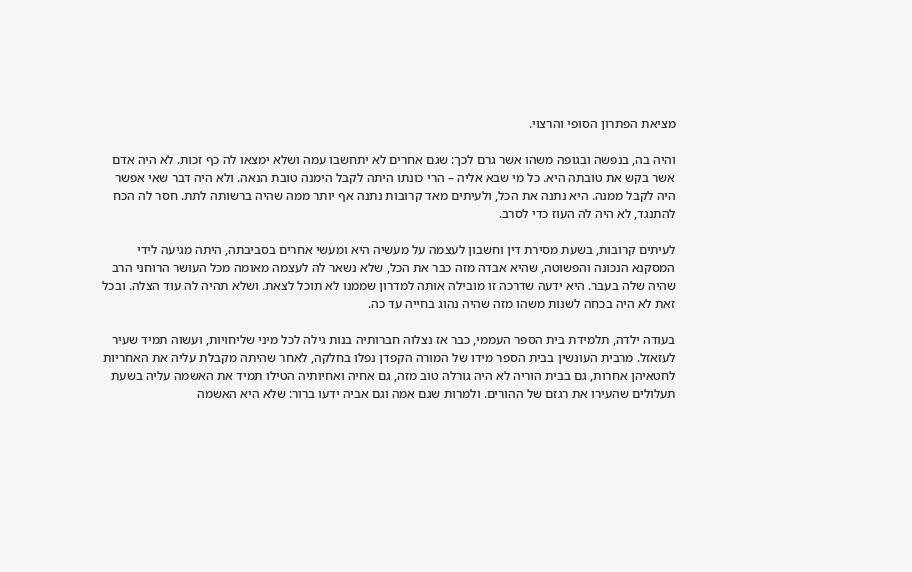מציאת הפתרון הסופי והרצוי.

והיה בה, בנפשה ובגופה משהו אשר גרם לכך: שגם אחרים לא יתחשבו עמה ושלא ימצאו לה כף זכות. לא היה אדם אשר בקש את טובתה היא. כל מי שבא אליה – הרי כונתו היתה לקבל הימנה טובת הנאה. ולא היה דבר שאי אפשר היה לקבל ממנה. היא נתנה את הכל, ולעיתים מאד קרובות נתנה אף יותר ממה שהיה ברשותה לתת. חסר לה הכח להתנגד, לא היה לה העוז כדי לסרב.

לעיתים קרובות, בשעת מסירת דין וחשבון לעצמה על מעשיה היא ומעשי אחרים בסביבתה, היתה מגיעה לידי המסקנא הנכונה והפשוטה, שהיא אבדה מזה כבר את הכל, שלא נשאר לה לעצמה מאומה מכל העושר הרוחני הרב שהיה שלה בעבר. היא ידעה שדרכה זו מובילה אותה למדרון שממנו לא תוכל לצאת. ושלא תהיה לה עוד הצלה. ובכל זאת לא היה בכחה לשנות משהו מזה שהיה נהוג בחייה עד כה.

בעודה ילדה, תלמידת בית הספר העממי, כבר אז נצלוה חברותיה בנות גילה לכל מיני שליחויות, ועשוה תמיד שעיר לעזאזל. מרבית העונשין בבית הספר מידו של המורה הקפדן נפלו בחלקה, לאחר שהיתה מקבלת עליה את האחריות לחטאיהן אחרות, גם בבית הוריה לא היה גורלה טוב מזה, גם אחיה ואחיותיה הטילו תמיד את האשמה עליה בשעת תעלולים שהעירו את רגזם של ההורים. ולמרות שגם אמה וגם אביה ידעו ברור: שלא היא האשמה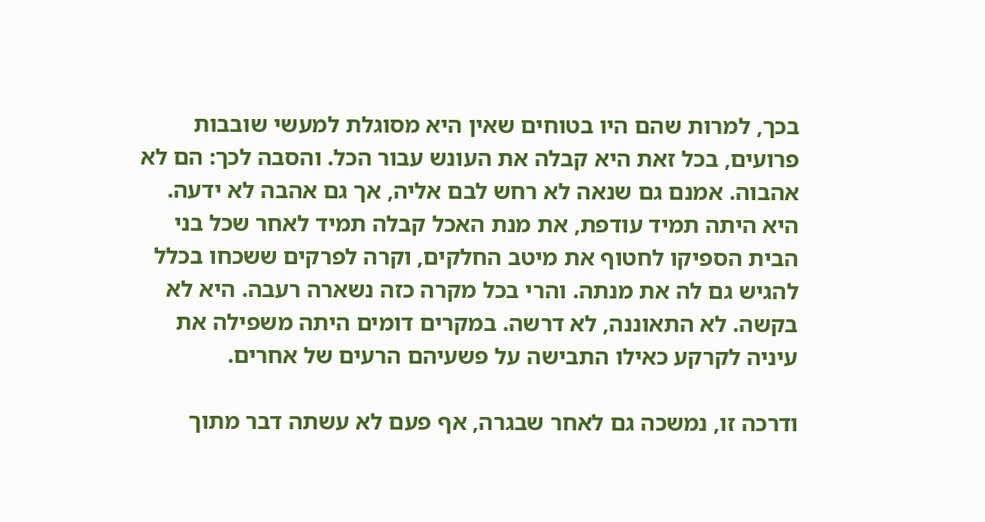בכך, למרות שהם היו בטוחים שאין היא מסוגלת למעשי שובבות פרועים, בכל זאת היא קבלה את העונש עבור הכל. והסבה לכך: הם לא אהבוה. אמנם גם שנאה לא רחש לבם אליה, אך גם אהבה לא ידעה. היא היתה תמיד עודפת, את מנת האכל קבלה תמיד לאחר שכל בני הבית הספיקו לחטוף את מיטב החלקים, וקרה לפרקים ששכחו בכלל להגיש גם לה את מנתה. והרי בכל מקרה כזה נשארה רעבה. היא לא בקשה. לא התאוננה, לא דרשה. במקרים דומים היתה משפילה את עיניה לקרקע כאילו התבישה על פשעיהם הרעים של אחרים.

ודרכה זו, נמשכה גם לאחר שבגרה, אף פעם לא עשתה דבר מתוך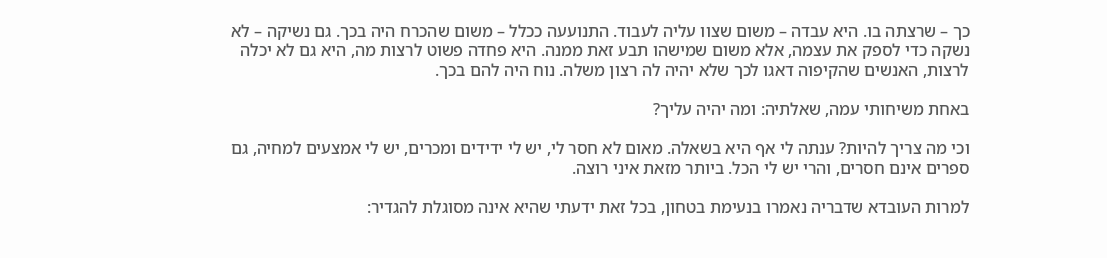כך – שרצתה בו. היא עבדה – משום שצוו עליה לעבוד. התנועעה ככלל – משום שהכרח היה בכך. גם נשיקה – לא נשקה כדי לספק את עצמה, אלא משום שמישהו תבע זאת ממנה. היא פחדה פשוט לרצות מה, היא גם לא יכלה לרצות, האנשים שהקיפוה דאגו לכך שלא יהיה לה רצון משלה. נוח היה להם בכך.

באחת משיחותי עמה, שאלתיה: ומה יהיה עליך?

וכי מה צריך להיות? ענתה לי אף היא בשאלה. מאום לא חסר לי, יש לי ידידים ומכרים, יש לי אמצעים למחיה, גם ספרים אינם חסרים, והרי יש לי הכל. ביותר מזאת איני רוצה.

למרות העובדא שדבריה נאמרו בנעימת בטחון, בכל זאת ידעתי שהיא אינה מסוגלת להגדיר: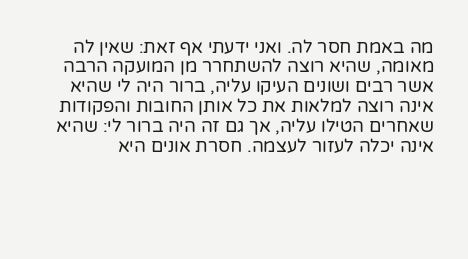מה באמת חסר לה. ואני ידעתי אף זאת: שאין לה מאומה, שהיא רוצה להשתחרר מן המועקה הרבה אשר רבים ושונים העיקו עליה, ברור היה לי שהיא אינה רוצה למלאות את כל אותן החובות והפקודות שאחרים הטילו עליה, אך גם זה היה ברור לי: שהיא אינה יכלה לעזור לעצמה. חסרת אונים היא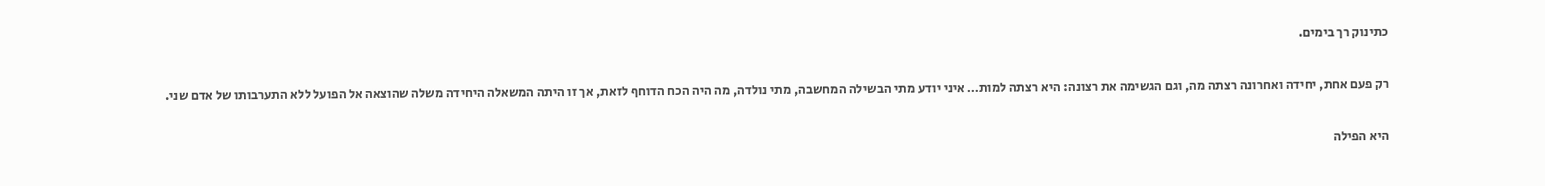כתינוק רך בימים.

רק פעם אחת, יחידה ואחרונה רצתה מה, וגם הגשימה את רצונה: היא רצתה למות… איני יודע מתי הבשילה המחשבה, מתי נולדה, מה היה הכח הדוחף לזאת, אך זו היתה המשאלה היחידה משלה שהוצאה אל הפועל ללא התערבותו של אדם שני.

היא הפילה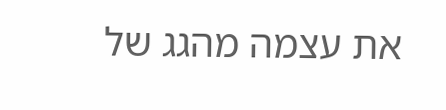את עצמה מהגג של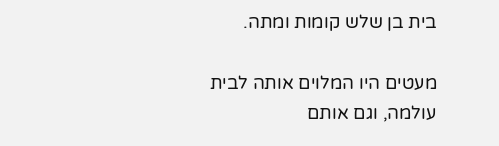בית בן שלש קומות ומתה.

מעטים היו המלוים אותה לבית עולמה, וגם אותם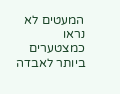המעטים לא נראו כמצטערים ביותר לאבדה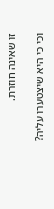זו שאינה חוזרת.

וכי כי היא שיצטערו עליה?